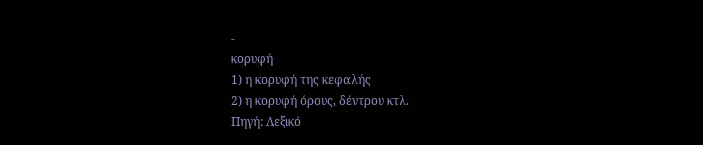-
κορυφή
1) η κορυφή της κεφαλής
2) η κορυφή όρους, δέντρου κτλ.
Πηγή: Λεξικό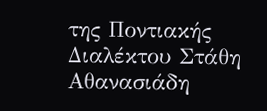της Ποντιακής Διαλέκτου Στάθη Αθανασιάδη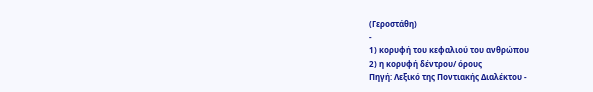(Γεροστάθη)
-
1) κορυφή του κεφαλιού του ανθρώπου
2) η κορυφή δέντρου/ όρους
Πηγή: Λεξικό της Ποντιακής Διαλέκτου -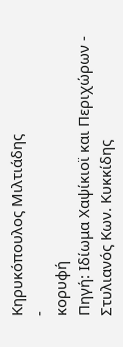Κηρυκόπουλος Μιλτιάδης
-
κορυφή
Πηγή: Ιδίωμα Χαψίκιοϊ και Περιχώρων - Στυλιανός Κων. Κυκκίδης